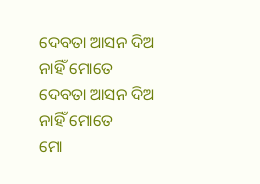ଦେବତା ଆସନ ଦିଅ ନାହିଁ ମୋତେ
ଦେବତା ଆସନ ଦିଅ ନାହିଁ ମୋତେ
ମୋ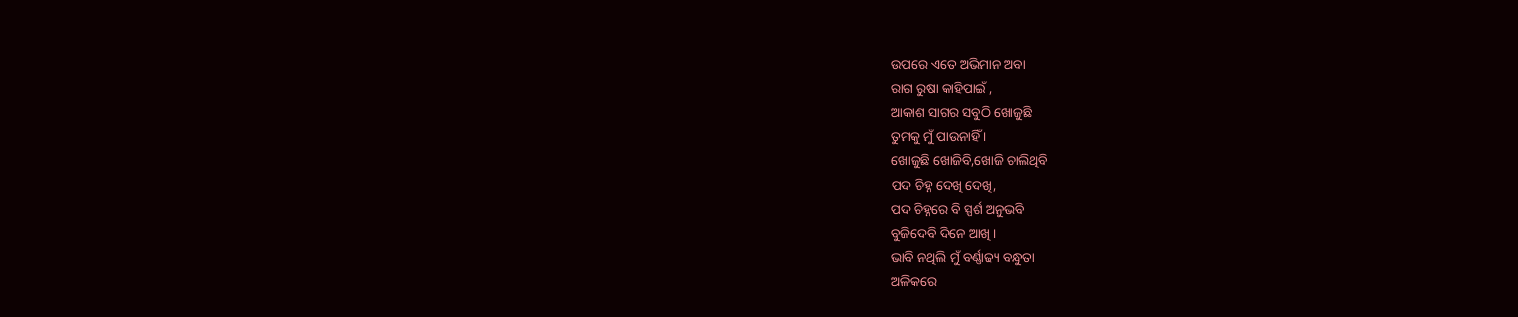ଉପରେ ଏତେ ଅଭିମାନ ଅବା
ରାଗ ରୁଷା କାହିପାଇଁ ,
ଆକାଶ ସାଗର ସବୁଠି ଖୋଜୁଛି
ତୁମକୁ ମୁଁ ପାଉନାହିଁ ।
ଖୋଜୁଛି ଖୋଜିବି,ଖୋଜି ଚାଲିଥିବି
ପଦ ଚିହ୍ନ ଦେଖି ଦେଖି,
ପଦ ଚିହ୍ନରେ ବି ସ୍ପର୍ଶ ଅନୁଭବି
ବୁଜିଦେବି ଦିନେ ଆଖି ।
ଭାବି ନଥିଲି ମୁଁ ବର୍ଣ୍ଣାଢ୍ୟ ବନ୍ଧୁତା
ଅଳିକରେ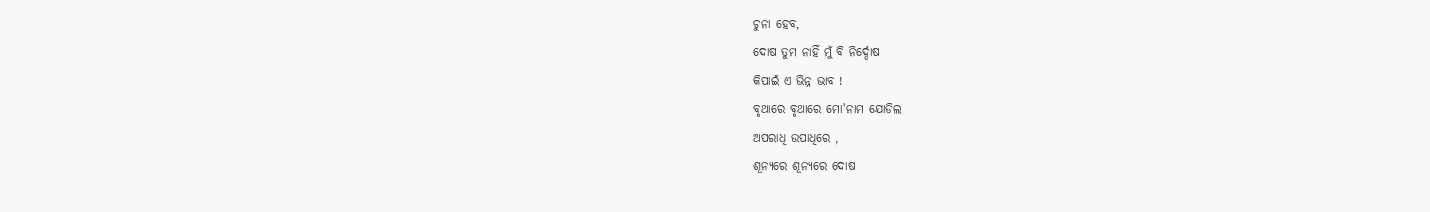ଚୁନା ହେବ,
ଦୋଷ ତୁମ ନାହିଁ ମୁଁ ବି ନିର୍ଦ୍ଦୋଷ
କିପାଇଁ ଏ ଭିନ୍ନ ଭାବ !
ବୃଥାରେ ବୃଥାରେ ମୋ'ନାମ ଯୋଡିଲ
ଅପରାଧି ଉପାଧିରେ ,
ଶୂନ୍ୟରେ ଶୂନ୍ୟରେ ଦୋଷ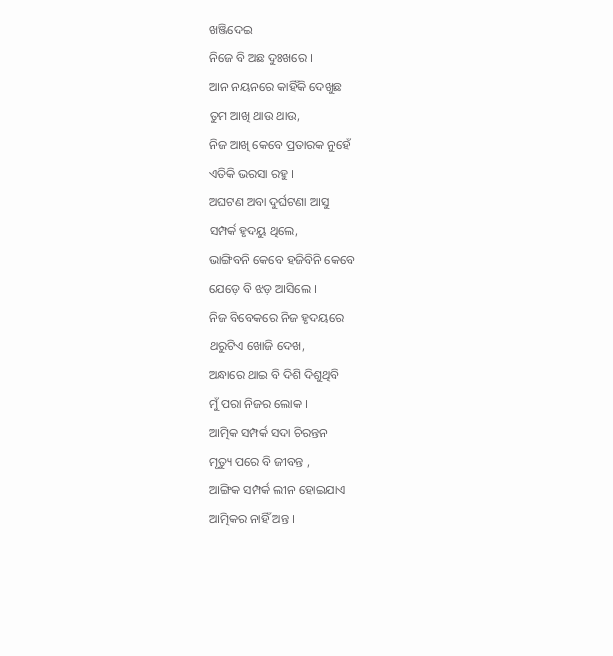ଖଞ୍ଜିଦେଇ
ନିଜେ ବି ଅଛ ଦୁଃଖରେ ।
ଆନ ନୟନରେ କାହିଁକି ଦେଖୁଛ
ତୁମ ଆଖି ଥାଉ ଥାଉ,
ନିଜ ଆଖି କେବେ ପ୍ରତାରକ ନୁହେଁ
ଏତିକି ଭରସା ରହୁ ।
ଅଘଟଣ ଅବା ଦୁର୍ଘଟଣା ଆସୁ
ସମ୍ପର୍କ ହୃଦୟୁ ଥିଲେ,
ଭାଙ୍ଗିବନି କେବେ ହଜିବିନି କେବେ
ଯେଡ଼େ ବି ଝଡ଼ ଆସିଲେ ।
ନିଜ ବିବେକରେ ନିଜ ହୃଦୟରେ
ଥରୁଟିଏ ଖୋଜି ଦେଖ,
ଅନ୍ଧାରେ ଥାଇ ବି ଦିଶି ଦିଶୁଥିବି
ମୁଁ ପରା ନିଜର ଲୋକ ।
ଆତ୍ମିକ ସମ୍ପର୍କ ସଦା ଚିରନ୍ତନ
ମୃତ୍ୟୁ ପରେ ବି ଜୀବନ୍ତ ,
ଆଙ୍ଗିକ ସମ୍ପର୍କ ଲୀନ ହୋଇଯାଏ
ଆତ୍ମିକର ନାହିଁ ଅନ୍ତ ।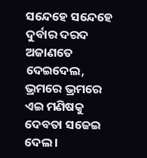ସନ୍ଦେହେ ସନ୍ଦେହେ ଦୁର୍ବାର ଦରଦ
ଅଜାଣତେ ଦେଇଦେଲ,
ଭ୍ରମରେ ଭ୍ରମରେ ଏଇ ମଣିଷକୁ
ଦେବତା ସଜେଇ ଦେଲ ।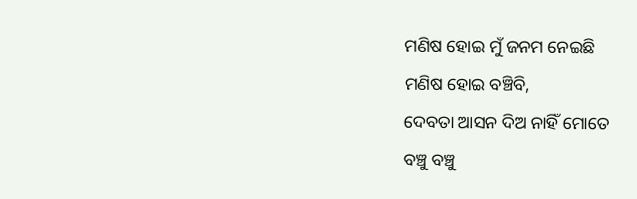ମଣିଷ ହୋଇ ମୁଁ ଜନମ ନେଇଛି
ମଣିଷ ହୋଇ ବଞ୍ଚିବି,
ଦେବତା ଆସନ ଦିଅ ନାହିଁ ମୋତେ
ବଞ୍ଚୁ ବଞ୍ଚୁ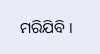ମରିଯିବି ।